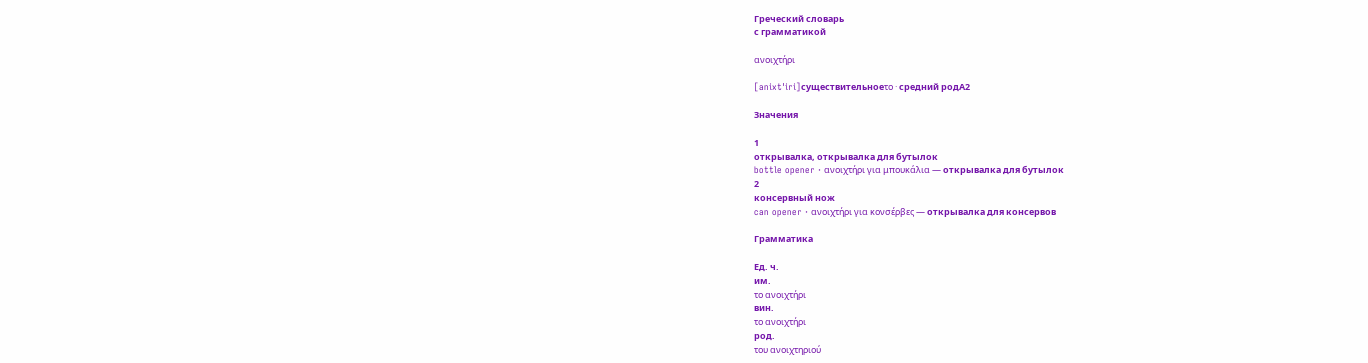Греческий словарь
с грамматикой

ανοιχτήρι

[anixtˈiri]существительноеτο · средний родA2

Значения

1
открывалка, открывалка для бутылок
bottle opener · ανοιχτήρι για μπουκάλια — открывалка для бутылок
2
консервный нож
can opener · ανοιχτήρι για κονσέρβες — открывалка для консервов

Грамматика

Ед. ч.
им.
το ανοιχτήρι
вин.
το ανοιχτήρι
род.
του ανοιχτηριού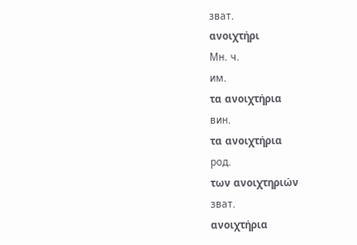зват.
ανοιχτήρι
Мн. ч.
им.
τα ανοιχτήρια
вин.
τα ανοιχτήρια
род.
των ανοιχτηριών
зват.
ανοιχτήρια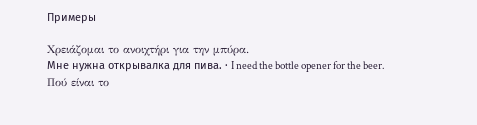Примеры

Χρειάζομαι το ανοιχτήρι για την μπύρα.
Мне нужна открывалка для пива. · I need the bottle opener for the beer.
Πού είναι το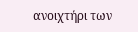ανοιχτήρι των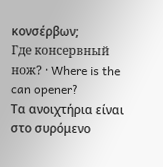κονσέρβων;
Где консервный нож? · Where is the can opener?
Τα ανοιχτήρια είναι στο συρόμενο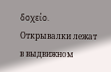δοχείο.
Открывалки лежат в выдвижном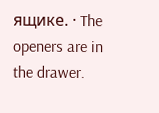ящике. · The openers are in the drawer.